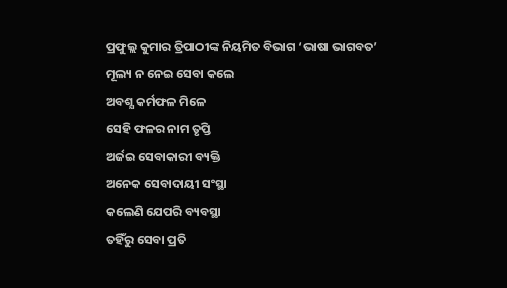ପ୍ରଫୁଲ୍ଲ କୁମାର ତ୍ରିପାଠୀଙ୍କ ନିୟମିତ ବିଭାଗ ‘ଭାଷା ଭାଗବତ’
ମୂଲ୍ୟ ନ ନେଇ ସେବା କଲେ
ଅବଶ୍ଯ କର୍ମଫଳ ମିଳେ
ସେହି ଫଳର ନାମ ତୃପ୍ତି
ଅର୍ଜଇ ସେବାକାରୀ ବ୍ୟକ୍ତି
ଅନେକ ସେବାଦାୟୀ ସଂସ୍ଥା
କଲେଣି ଯେପରି ବ୍ୟବସ୍ଥା
ତହିଁରୁ ସେବା ପ୍ରତି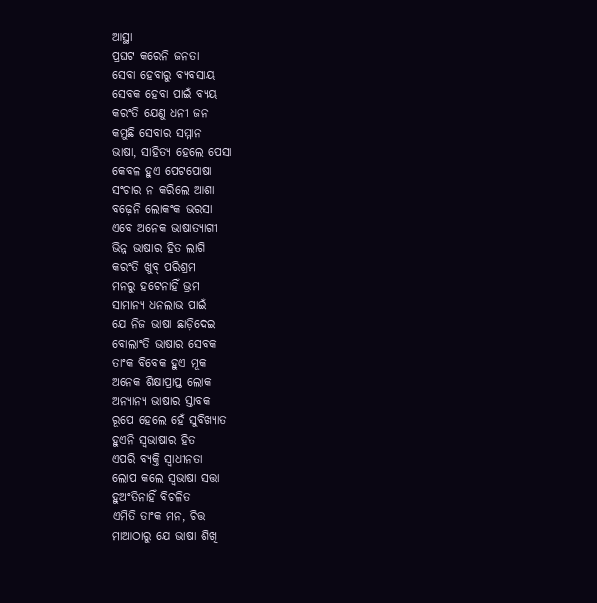ଆସ୍ଥା
ପ୍ରଘଟ କରେନି ଜନତା
ସେବା ହେବାରୁ ବ୍ୟବସାୟ
ସେବକ ହେବା ପାଇଁ ବ୍ୟୟ
କରଂତି ଯେଣୁ ଧନୀ ଜନ
କମୁଛି ସେବାର ସମ୍ମାନ
ଭାଷା, ସାହିତ୍ୟ ହେଲେ ପେସା
କେବଳ ହୁଏ ପେଟପୋଷା
ସଂଚାର ନ କରିଲେ ଆଶା
ବଢ଼େନି ଲୋକଂକ ଭରସା
ଏବେ ଅନେକ ଭାଷାତ୍ୟାଗୀ
ଭିନ୍ନ ଭାଷାର ହିତ ଲାଗି
କରଂତି ଖୁବ୍ ପରିଶ୍ରମ
ମନରୁ ହଟେନାହିଁ ଭ୍ରମ
ସାମାନ୍ୟ ଧନଲାଭ ପାଇଁ
ଯେ ନିଜ ଭାଷା ଛାଡ଼ିଦେଇ
ବୋଲାଂତି ଭାଷାର ସେବକ
ତାଂକ ବିବେକ ହୁଏ ମୂକ
ଅନେକ ଶିକ୍ଷାପ୍ରାପ୍ତ ଲୋକ
ଅନ୍ୟାନ୍ୟ ଭାଷାର ସ୍ତାବକ
ରୂପେ ହେଲେ ହେଁ ସୁବିଖ୍ୟାତ
ହୁଏନି ସ୍ବଭାଷାର ହିତ
ଏପରି ବ୍ୟକ୍ତି ସ୍ବାଧୀନତା
ଲୋପ କଲେ ସ୍ବଭାଷା ସତ୍ତା
ହୁଅଂତିନାହିଁ ବିଚଳିତ
ଏମିତି ତାଂକ ମନ, ଚିତ୍ତ
ମାଆଠାରୁ ଯେ ଭାଷା ଶିଖି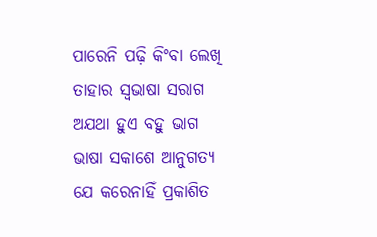ପାରେନି ପଢ଼ି କିଂବା ଲେଖି
ତାହାର ସ୍ବଭାଷା ସରାଗ
ଅଯଥା ହୁଏ ବହୁ ଭାଗ
ଭାଷା ସକାଶେ ଆନୁଗତ୍ୟ
ଯେ କରେନାହିଁ ପ୍ରକାଶିତ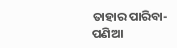ତାହାର ପାରିବା-ପଣିଆ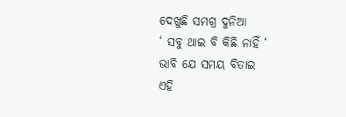ଦେଖୁଛି ସମଗ୍ର ଦୁନିଆ
‘ ସବୁ ଥାଇ ବି କିଛି ନାହିଁ ‘
ଭାବି ଯେ ସମୟ ବିତାଇ
ଏହି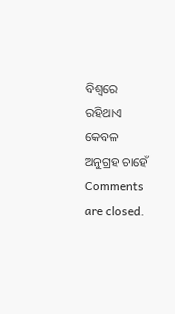ବିଶ୍ବରେ ରହିଥାଏ
କେବଳ ଅନୁଗ୍ରହ ଚାହେଁ
Comments are closed.